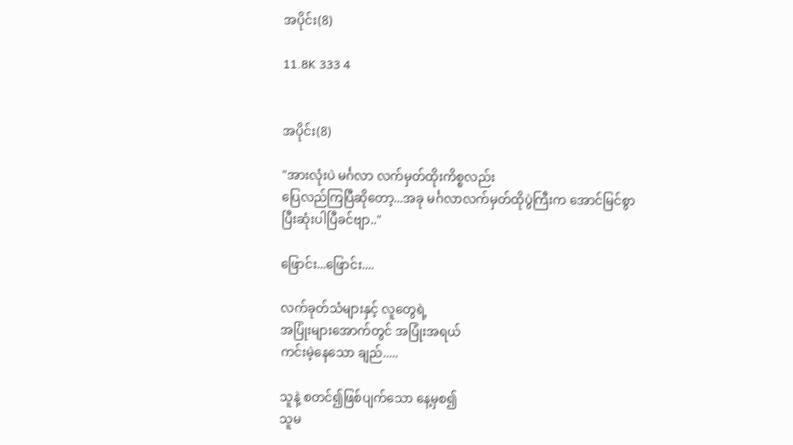အပိုင်း(8)

11.8K 333 4


အပိုင်း(8)

"အားလုံးပဲ မင်္ဂလာ လက်မှတ်ထိုးကိစ္စလည်း
ပြေလည်ကြပြီဆိုတော့...အခု မင်္ဂလာလက်မှတ်ထိုပွဲကြီးက အောင်မြင်စွာ
ပြီးဆုံးပါပြီခင်ဗျာ.."

ဖြောင်း...ဖြောင်း....

လက်ခုတ်သံများနှင့် လူတွေရဲ့
အပြုံးများအောက်တွင် အပြုံးအရယ်
ကင်းမဲ့နေသော ချည်.....

သူနဲ့ စတင်၍ဖြစ်ပျက်သော နေ့မှစ၍
သူမ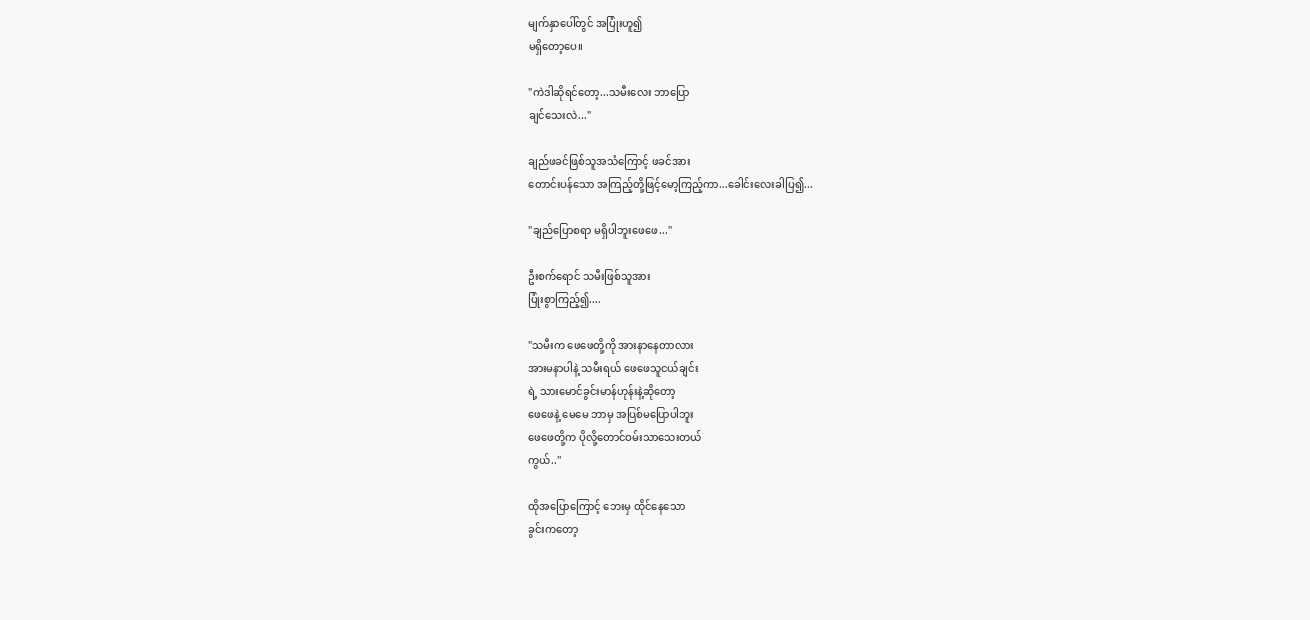မျက်နှာပေါ်တွင် အပြုံးဟူ၍
မရှိတော့ပေ။

"ကဲဒါဆိုရင်တော့...သမီးလေး ဘာပြော
ချင်သေးလဲ..."

ချည်ဖခင်ဖြစ်သူအသံကြောင့် ဖခင်အား
တောင်းပန်သော အကြည့်တို့ဖြင့်မော့ကြည့်ကာ...ခေါင်းလေးခါပြ၍...

"ချည်ပြောစရာ မရှိပါဘူးဖေဖေ..."

ဦးစက်ရောင် သမီးဖြစ်သူအား
ပြုံးစွာကြည့်၍....

"သမီးက ဖေဖေတို့ကို အားနာနေတာလား
အားမနာပါနဲ့ သမီးရယ် ဖေဖေသူငယ်ချင်း
ရဲ့ သားမောင်ခွင်းမာန်ဟုန်းနဲ့ဆိုတော့
ဖေဖေနဲ့ မေမေ ဘာမှ အပြစ်မပြောပါဘူး
ဖေဖေတို့က ပိုလို့တောင်ဝမ်းသာသေးတယ်
ကွယ်..''

ထိုအပြောကြောင့် ဘေးမှ ထိုင်နေသော
ခွင်းကတော့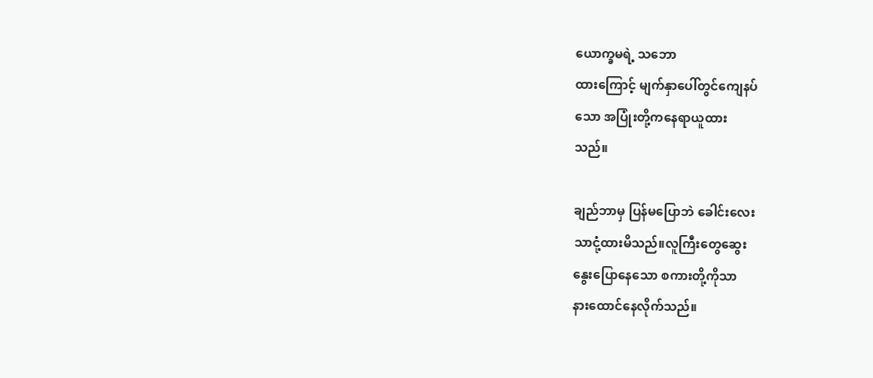ယောက္ခမရဲ့ သဘော
ထားကြောင့် မျက်နှာပေါ်တွင်ကျေနပ်
သော အပြုံးတို့ကနေရာယူထား
သည်။

ချည်ဘာမှ ပြန်မပြောဘဲ ခေါင်းလေး
သာငုံ့ထားမိသည်။လူကြီးတွေဆွေး
နွေးပြောနေသော စကားတို့ကိုသာ
နားထောင်နေလိုက်သည်။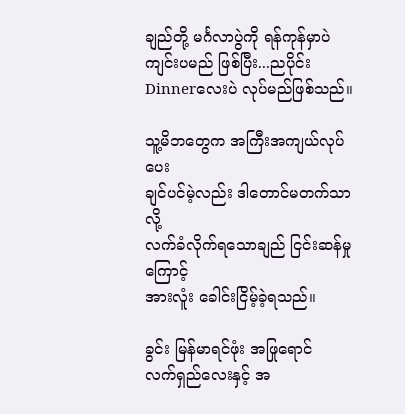ချည်တို့ မင်္ဂလာပွဲကို ရန်ကုန်မှာပဲ
ကျင်းပမည် ဖြစ်ပြီး...ညပိုင်း
Dinnerလေးပဲ လုပ်မည်ဖြစ်သည်။

သူ့မိဘတွေက အကြီးအကျယ်လုပ်ပေး
ချင်ပင်မဲ့လည်း ဒါတောင်မတက်သာလို့
လက်ခံလိုက်ရသောချည် ငြင်းဆန်မှုကြောင့်
အားလူံး ခေါင်းငြိမ့်ခဲ့ရသည်။

ခွင်း မြန်မာရင်ဖုံး အဖြုရောင်
လက်ရှည်လေးနှင့် အ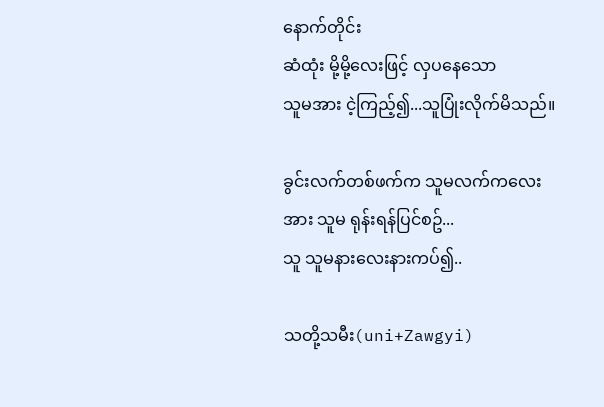နောက်တိုင်း
ဆံထုံး မို့မို့လေးဖြင့် လှပနေသော
သူမအား ငဲ့ကြည့်၍...သူပြုံးလိုက်မိသည်။

ခွင်းလက်တစ်ဖက်က သူမလက်ကလေး
အား သူမ ရုန်းရန်ပြင်စဥ်...
သူ သူမနားလေးနားကပ်၍..

သတို့သမီး(uni+Zawgyi)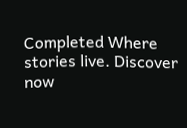Completed Where stories live. Discover now